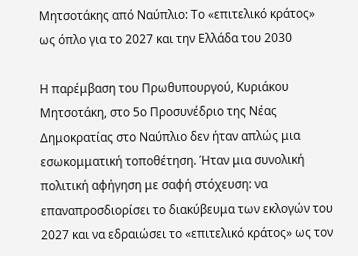Μητσοτάκης από Ναύπλιο: Το «επιτελικό κράτος» ως όπλο για το 2027 και την Ελλάδα του 2030

Η παρέμβαση του Πρωθυπουργού, Κυριάκου Μητσοτάκη, στο 5ο Προσυνέδριο της Νέας Δημοκρατίας στο Ναύπλιο δεν ήταν απλώς μια εσωκομματική τοποθέτηση. Ήταν μια συνολική πολιτική αφήγηση με σαφή στόχευση: να επαναπροσδιορίσει το διακύβευμα των εκλογών του 2027 και να εδραιώσει το «επιτελικό κράτος» ως τον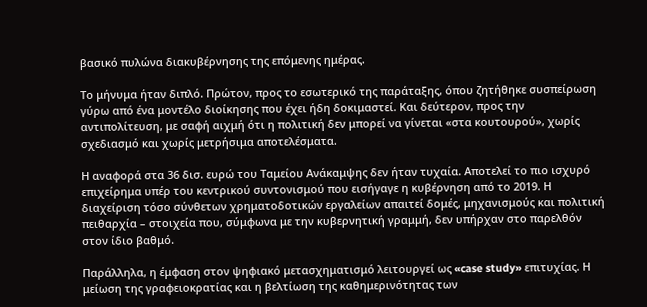βασικό πυλώνα διακυβέρνησης της επόμενης ημέρας.

Το μήνυμα ήταν διπλό. Πρώτον, προς το εσωτερικό της παράταξης, όπου ζητήθηκε συσπείρωση γύρω από ένα μοντέλο διοίκησης που έχει ήδη δοκιμαστεί. Και δεύτερον, προς την αντιπολίτευση, με σαφή αιχμή ότι η πολιτική δεν μπορεί να γίνεται «στα κουτουρού», χωρίς σχεδιασμό και χωρίς μετρήσιμα αποτελέσματα.

Η αναφορά στα 36 δισ. ευρώ του Ταμείου Ανάκαμψης δεν ήταν τυχαία. Αποτελεί το πιο ισχυρό επιχείρημα υπέρ του κεντρικού συντονισμού που εισήγαγε η κυβέρνηση από το 2019. Η διαχείριση τόσο σύνθετων χρηματοδοτικών εργαλείων απαιτεί δομές, μηχανισμούς και πολιτική πειθαρχία – στοιχεία που, σύμφωνα με την κυβερνητική γραμμή, δεν υπήρχαν στο παρελθόν στον ίδιο βαθμό.

Παράλληλα, η έμφαση στον ψηφιακό μετασχηματισμό λειτουργεί ως «case study» επιτυχίας. Η μείωση της γραφειοκρατίας και η βελτίωση της καθημερινότητας των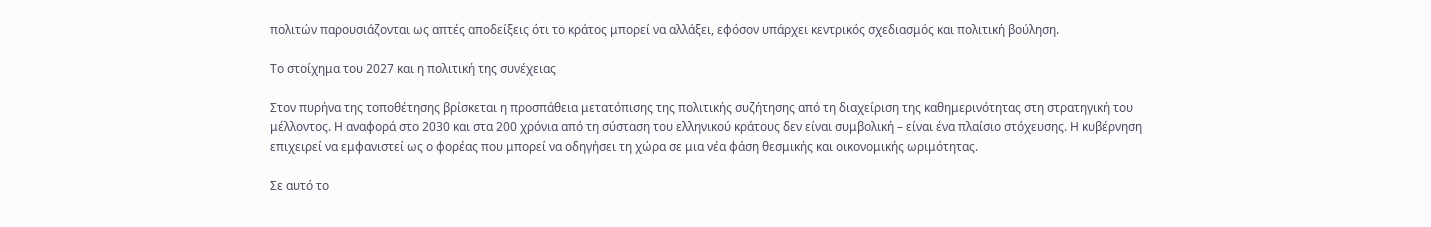πολιτών παρουσιάζονται ως απτές αποδείξεις ότι το κράτος μπορεί να αλλάξει, εφόσον υπάρχει κεντρικός σχεδιασμός και πολιτική βούληση.

Το στοίχημα του 2027 και η πολιτική της συνέχειας

Στον πυρήνα της τοποθέτησης βρίσκεται η προσπάθεια μετατόπισης της πολιτικής συζήτησης από τη διαχείριση της καθημερινότητας στη στρατηγική του μέλλοντος. Η αναφορά στο 2030 και στα 200 χρόνια από τη σύσταση του ελληνικού κράτους δεν είναι συμβολική – είναι ένα πλαίσιο στόχευσης. Η κυβέρνηση επιχειρεί να εμφανιστεί ως ο φορέας που μπορεί να οδηγήσει τη χώρα σε μια νέα φάση θεσμικής και οικονομικής ωριμότητας.

Σε αυτό το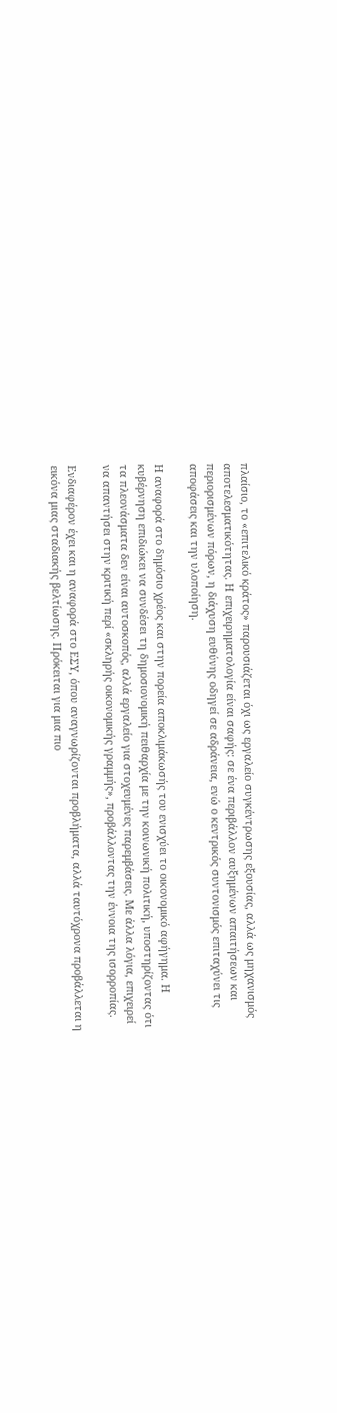πλαίσιο, το «επιτελικό κράτος» παρουσιάζεται όχι ως εργαλείο συγκέντρωσης εξουσίας, αλλά ως μηχανισμός αποτελεσματικότητας. Η επιχειρηματολογία είναι σαφής: σε ένα περιβάλλον αυξημένων απαιτήσεων και περιορισμένων πόρων, η διάχυση ευθύνης οδηγεί σε αδράνεια, ενώ ο κεντρικός συντονισμός επιταχύνει τις αποφάσεις και την υλοποίηση.

Η αναφορά στο δημόσιο χρέος και στην πορεία αποκλιμάκωσής του ενισχύει το οικονομικό αφήγημα. Η κυβέρνηση επιδιώκει να συνδέσει τη δημοσιονομική πειθαρχία με την κοινωνική πολιτική, υποστηρίζοντας ότι τα πλεονάσματα δεν είναι αυτοσκοπός, αλλά εργαλείο για στοχευμένες παρεμβάσεις. Με άλλα λόγια, επιχειρεί να απαντήσει στην κριτική περί «σκληρής οικονομικής γραμμής», προβάλλοντας την έννοια της ισορροπίας.

Ενδιαφέρον έχει και η αναφορά στο ΕΣΥ, όπου αναγνωρίζονται προβλήματα, αλλά ταυτόχρονα προβάλλεται η εικόνα μιας σταδιακής βελτίωσης. Πρόκειται για μια πιο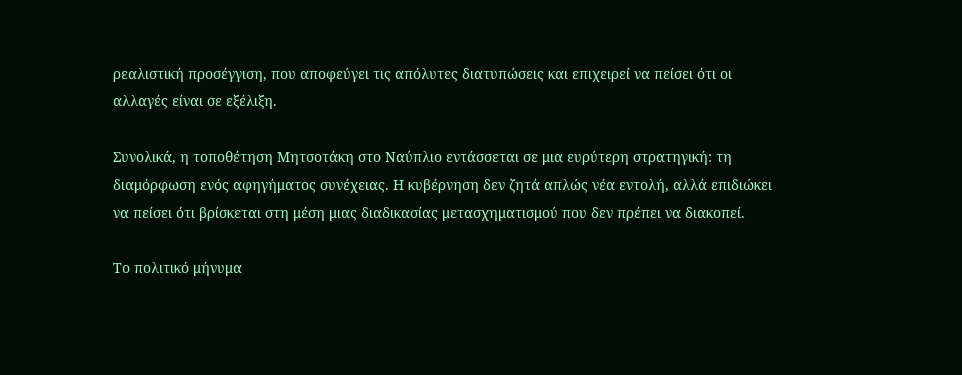ρεαλιστική προσέγγιση, που αποφεύγει τις απόλυτες διατυπώσεις και επιχειρεί να πείσει ότι οι αλλαγές είναι σε εξέλιξη.

Συνολικά, η τοποθέτηση Μητσοτάκη στο Ναύπλιο εντάσσεται σε μια ευρύτερη στρατηγική: τη διαμόρφωση ενός αφηγήματος συνέχειας. Η κυβέρνηση δεν ζητά απλώς νέα εντολή, αλλά επιδιώκει να πείσει ότι βρίσκεται στη μέση μιας διαδικασίας μετασχηματισμού που δεν πρέπει να διακοπεί.

Το πολιτικό μήνυμα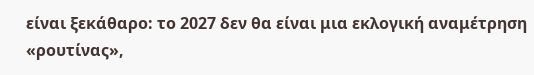είναι ξεκάθαρο: το 2027 δεν θα είναι μια εκλογική αναμέτρηση «ρουτίνας»,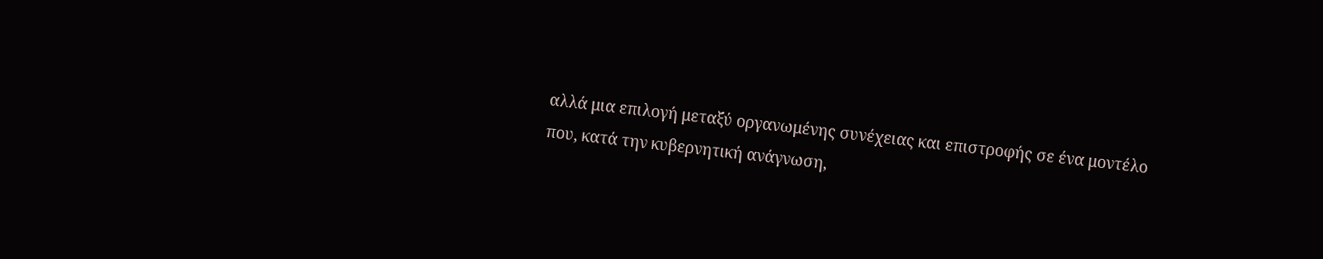αλλά μια επιλογή μεταξύ οργανωμένης συνέχειας και επιστροφής σε ένα μοντέλο που, κατά την κυβερνητική ανάγνωση,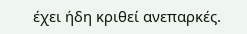έχει ήδη κριθεί ανεπαρκές.